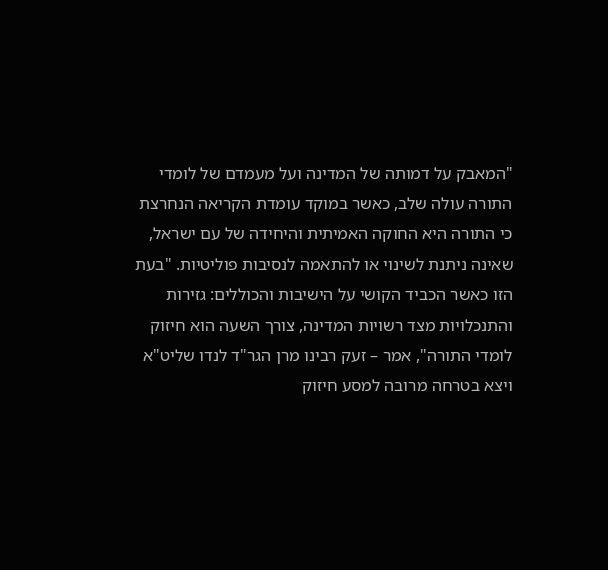"המאבק על דמותה של המדינה ועל מעמדם של לומדי התורה עולה שלב, כאשר במוקד עומדת הקריאה הנחרצת כי התורה היא החוקה האמיתית והיחידה של עם ישראל, שאינה ניתנת לשינוי או להתאמה לנסיבות פוליטיות. "בעת הזו כאשר הכביד הקושי על הישיבות והכוללים: גזירות והתנכלויות מצד רשויות המדינה, צורך השעה הוא חיזוק לומדי התורה", אמר – זעק רבינו מרן הגר"ד לנדו שליט"א ויצא בטרחה מרובה למסע חיזוק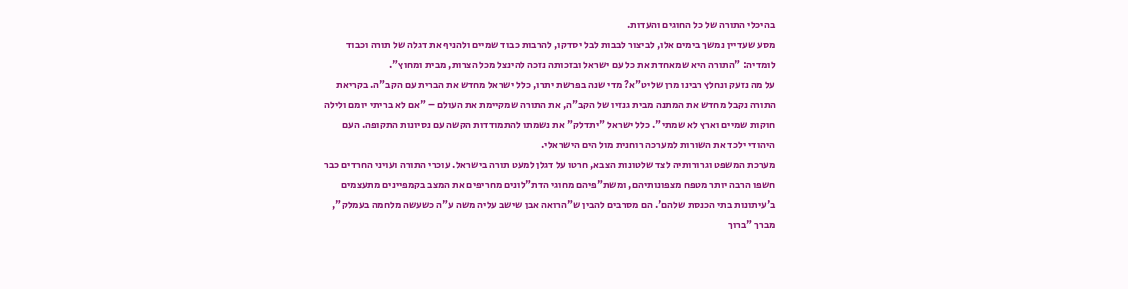בהיכלי התורה של כל החוגים והעדות.
מסע שעדיין נמשך בימים אלו, לביצור לבבות לבל יסדקו, להרבות כבוד שמיים ולהניף את דגלה של תורה וכבוד לומדיה: "התורה היא שמאחדת את כל עם ישראל ובזכותה נזכה להינצל מכל הצרות, מבית ומחוץ".
על מה נזעק ונחלץ רבינו מרן שליט"א? מדי שנה בפרשת יתרו, כלל ישראל מחדש את הברית עם הקב"ה. בקריאת התורה נקבל מחדש את המתנה מבית גנזיו של הקב"ה, את התורה שמקיימת את העולם – "אם לא בריתי יומם ולילה חוקות שמיים וארץ לא שמתי". כלל ישראל "יתדלק" את נשמתו להתמודדות הקשה עם נסיונות התקופה. העם היהודי ילכד את השורות למערכה רוחנית מול הים הישראלי.
מערכת המשפט וגרורותיה לצד שלטונות הצבא, חרטו על דגלן למעט תורה בישראל. עוכרי התורה ועויני החרדים כבר חשפו הרבה יותר מטפח מצפונותיהם, ומשת"פיהם מחוגי הדת"לונים מחריפים את המצב בקמפיינים מתעצמים ב'עיתונות בתי הכנסת שלהם'. הם מסרבים להבין ש"הרואה אבן שישב עליה משה ע"ה כשעשה מלחמה בעמלק", מברך "ברוך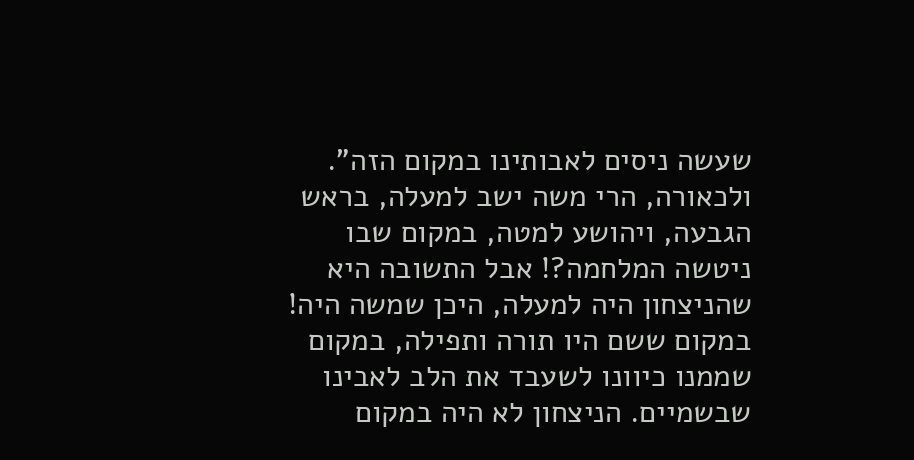שעשה ניסים לאבותינו במקום הזה".
ולכאורה, הרי משה ישב למעלה, בראש הגבעה, ויהושע למטה, במקום שבו ניטשה המלחמה?! אבל התשובה היא שהניצחון היה למעלה, היכן שמשה היה! במקום ששם היו תורה ותפילה, במקום שממנו כיוונו לשעבד את הלב לאבינו שבשמיים. הניצחון לא היה במקום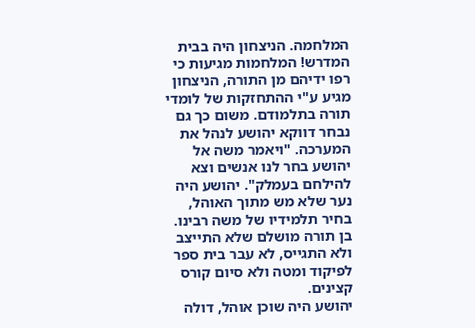המלחמה. הניצחון היה בבית המדרש! המלחמות מגיעות כי רפו ידיהם מן התורה, הניצחון מגיע ע"י ההתחזקות של לומדי תורה בתלמודם. משום כך גם נבחר דווקא יהושע לנהל את המערכה. "ויאמר משה אל יהושע בחר לנו אנשים וצא להילחם בעמלק". יהושע היה נער שלא מש מתוך האוהל, בחיר תלמידיו של משה רבינו. בן תורה מושלם שלא התייצב ולא התגייס, לא עבר בית ספר לפיקוד ומטה ולא סיום קורס קצינים.
יהושע היה שוכן אוהל, דולה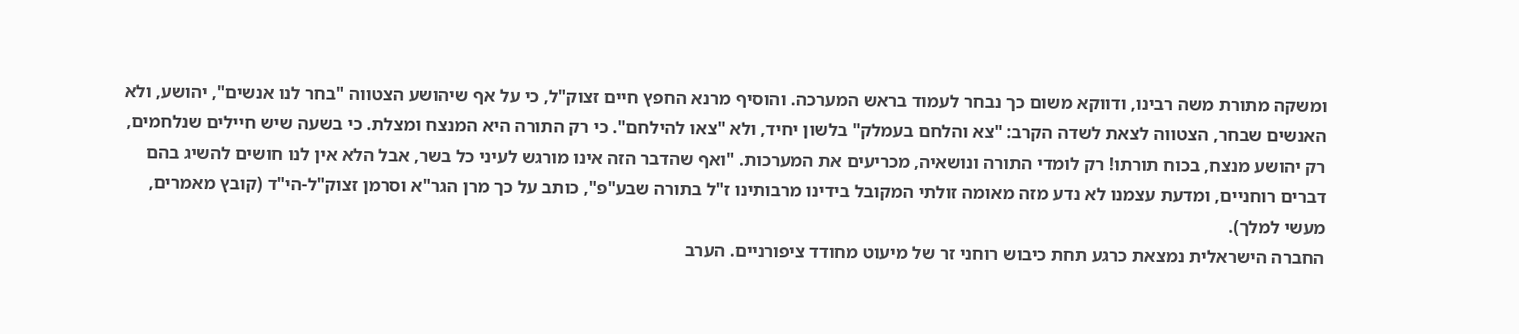ומשקה מתורת משה רבינו, ודווקא משום כך נבחר לעמוד בראש המערכה. והוסיף מרנא החפץ חיים זצוק"ל, כי על אף שיהושע הצטווה "בחר לנו אנשים", יהושע, ולא האנשים שבחר, הצטווה לצאת לשדה הקרב: "צא והלחם בעמלק" בלשון יחיד, ולא "צאו להילחם". כי רק התורה היא המנצח ומצלת. כי בשעה שיש חיילים שנלחמים, רק יהושע מנצח, בכוח תורתו! רק לומדי התורה ונושאיה, מכריעים את המערכות. "ואף שהדבר הזה אינו מורגש לעיני כל בשר, אבל הלא אין לנו חושים להשיג בהם דברים רוחניים, ומדעת עצמנו לא נדע מזה מאומה זולתי המקובל בידינו מרבותינו ז"ל בתורה שבע"פ", כותב על כך מרן הגר"א וסרמן זצוק"ל-הי"ד (קובץ מאמרים, מעשי למלך).
החברה הישראלית נמצאת כרגע תחת כיבוש רוחני זר של מיעוט מחודד ציפורניים. הערב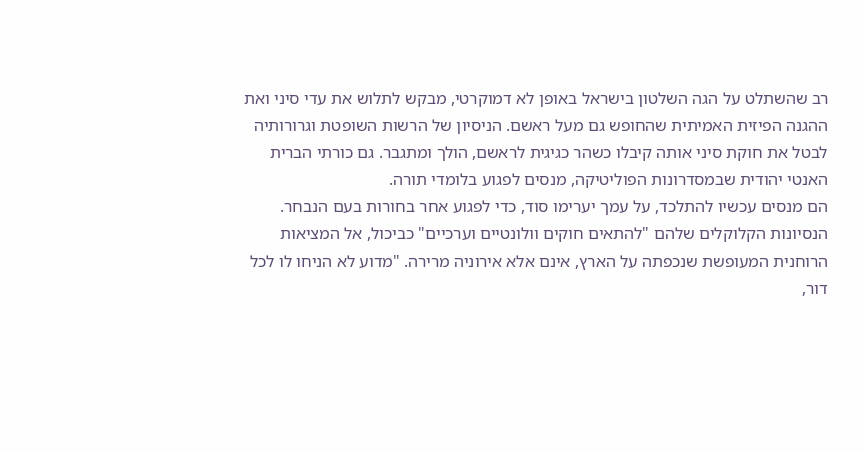רב שהשתלט על הגה השלטון בישראל באופן לא דמוקרטי, מבקש לתלוש את עדי סיני ואת ההגנה הפיזית האמיתית שהחופש גם מעל ראשם. הניסיון של הרשות השופטת וגרורותיה לבטל את חוקת סיני אותה קיבלו כשהר כגיגית לראשם, הולך ומתגבר. גם כורתי הברית האנטי יהודית שבמסדרונות הפוליטיקה, מנסים לפגוע בלומדי תורה.
הם מנסים עכשיו להתלכד, על עמך יערימו סוד, כדי לפגוע אחר בחורות בעם הנבחר. הנסיונות הקלוקלים שלהם "להתאים חוקים וולונטיים וערכיים" כביכול, אל המציאות הרוחנית המעופשת שנכפתה על הארץ, אינם אלא אירוניה מרירה. "מדוע לא הניחו לו לכל דור,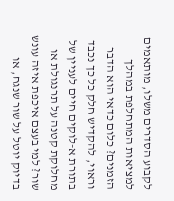לקבוע הסדרים משלו, מותאמים למציאות המתחלפת במהלך הזמנים? כלום כדאי הוא הדבר וראוי, להקדיש חלק כל כך נכבד בתורת א-לוקים חיים לעניין של מחלוקת קטנה על תרנגולת או שור? למי בעצם איכפת איזה עונש בדיוק יוטל על שור שנגח, או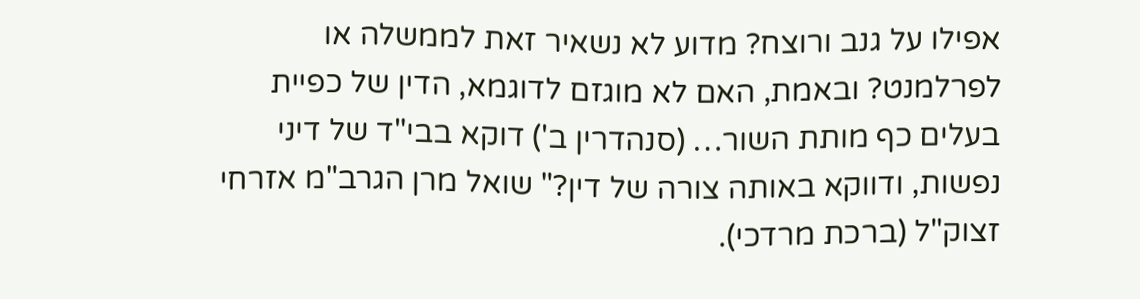אפילו על גנב ורוצח? מדוע לא נשאיר זאת לממשלה או לפרלמנט? ובאמת, האם לא מוגזם לדוגמא, הדין של כפיית בעלים כף מותת השור… (סנהדרין ב') דוקא בבי"ד של דיני נפשות, ודווקא באותה צורה של דין?" שואל מרן הגרב"מ אזרחי זצוק"ל (ברכת מרדכי).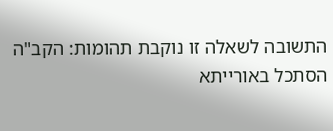התשובה לשאלה זו נוקבת תהומות: הקב"ה הסתכל באורייתא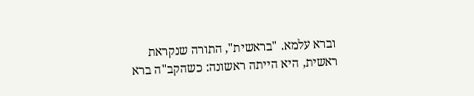וברא עלמא. "בראשית", התורה שנקראת ראשית, היא הייתה ראשונה: כשהקב"ה ברא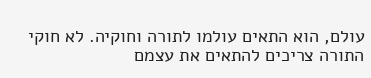עולם, הוא התאים עולמו לתורה וחוקיה. לא חוקי התורה צריכים להתאים את עצמם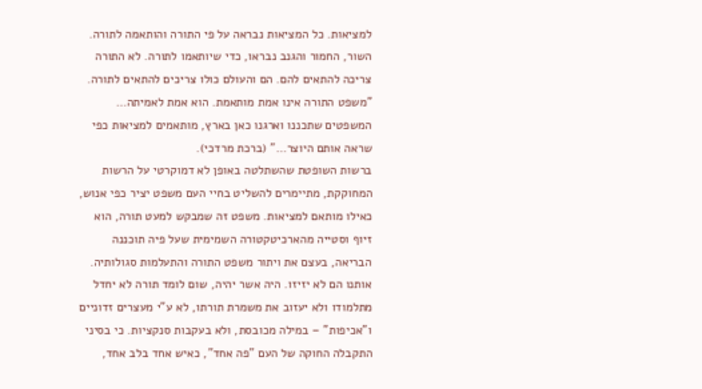למציאות. כל המציאות נבראה על פי התורה והותאמה לתורה. השור, החמור והגנב נבראו, כדי שיותאמו לתורה. לא התורה צריכה להתאים להם. הם והעולם כולו צריכים להתאים לתורה. "משפט התורה אינו אמת מותאמת. הוא אמת לאמיתה… המשפטים שתכננו וארגנו כאן בארץ, מותאמים למציאות כפי שראה אותם היוצר…" (ברכת מרדכי).
ברשות השופטת שהשתלטה באופן לא דמוקרטי על הרשות המחוקקת, מתיימרים להשליט בחיי העם משפט יציר כפי אנוש, כאילו מותאם למציאות. משפט זה שמבקש למעט תורה, הוא זיוף וסטייה מהארכיטקטורה השמימית שעל פיה תוכננה הבריאה, בעצם את ויתור משפט התורה והתעלמות סגולותיה.
אותנו הם לא יזיזו. היה אשר יהיה, שום לומד תורה לא יחדל מתלמודו ולא יעזוב את משמרת תורתו, לא ע"י מעצרים זדוניים ו"אכיפות" – במילה מכובסת, ולא בעקבות סנקציות. כי בסיני התקבלה החוקה של העם "פה אחד", כאיש אחד בלב אחד,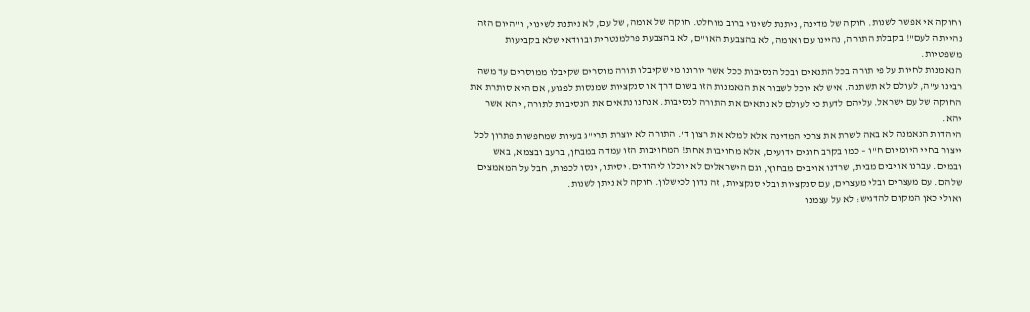וחוקה אי אפשר לשנות. חוקה של מדינה, ניתנת לשינוי ברוב מוחלט. חוקה של אומה, של עם, לא ניתנת לשינוי, ו"היום הזה נהייתה לעם"! בקבלת התורה, נהיינו עם ואומה, לא בהצבעת האו"ם, לא בהצבעת פרלמנטרית ובוודאי שלא בקביעות משפטיות.
הנאמנות לחיות על פי תורה בכל התנאים ובכל הנסיבות ככל אשר יורונו מי שקיבלו תורה מוסרים שקיבלו ממוסרים עד משה רבינו ע"ה, לעולם לא תשתנה. איש לא יוכל לשבור את הנאמנות הזו בשום דרך או סנקציות שמנסות לפגוע, אם היא סותרת את החוקה של עם ישראל. עליהם לדעת כי לעולם לא נתאים את התורה לנסיבות. אנחנו נתאים את הנסיבות לתורה, יהא אשר יהא.
היהדות הנאמנה לא באה לשרת את צרכי המדינה אלא למלא את רצון ד'. התורה לא יוצרת תרי"ג בעיות שמחפשות פתרון לכל ייצור בחיי היומיום ח"ו – כמו בקרב חוגים ידועים, אלא מחויבות אחת! המחויבות הזו עמדה במבחן, ברעב ובצמא, באש ובמים. עברנו אויבים מבית, שרדנו אויבים מבחוץ, וגם הישראלים לא יוכלו ליהודים. יסיתו, ינסו לכפות, חבל על המאמצים שלהם. עם מעצרים ובלי מעצרים, עם סנקציות ובלי סנקציות, זה נדון לכישלון. חוקה לא ניתן לשנות.
ואולי כאן המקום להדגיש: לא על עצמנו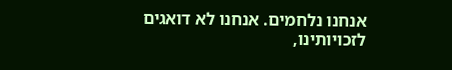אנחנו נלחמים. אנחנו לא דואגים לזכויותינו,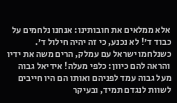אלא ממלאים את חובותינו: אנחנו נלחמים על כבוד ד'! לא נכנע, כי זה יהיה חילול ד'. כשנלחמו ישראל עם עמלק, הרים משה את ידיו והראה להם כיוון: כלפי מעלה! אידיאל גבוה מעל גבוה עמד לפניהם ואותו הם היו חייבים לשוות לנגדם תמיד, ובעיקר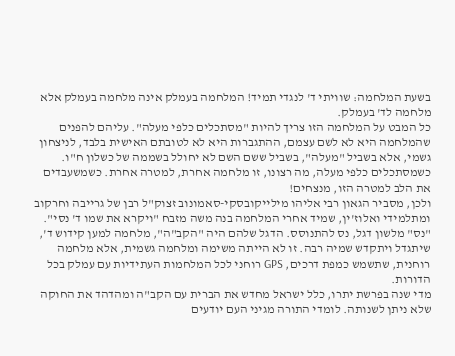בשעת המלחמה: שוויתי ד' לנגדי תמיד! המלחמה בעמלק אינה מלחמה בעמלק אלא מלחמה לד' בעמלק.
כל המבט על המלחמה הזו צריך להיות "מסתכלים כלפי מעלה". עליהם להפנים שהמלחמה היא לא לשם עצמם, ההתגברות היא לא לטובתם האישית בלבד, לניצחון גשמי, אלא בשביל "מעלה", בשביל ששם השם לא יחולל בשממה של כשלון ח"ו. כשמסתכלים כלפי מעלה, מה רצונו, זו מלחמה אחרת, למטרה אחרת. כשמשעבדים את הלב למטרה הזו, מנצחים!
ולכן, מסביר הגאון רבי אליהו מילייקובסקי-סאמונוב זצוק"ל רבן של גרייבה וחרקוב ומתלמידי ואלוז'ין, שמיד אחרי המלחמה בנה משה מזבח "ויקרא את שמו ד' נסי". "נס" מלשון דגל, נס להתנוסס. הדגל שלהם היה "הקב"ה", מלחמה למען קידוש ד', שיתגדל ויתקדש שמיה רבה. זו לא הייתה משימה ומלחמה גשמית, אלא מלחמה רוחנית, שתשמש כמפת דרכים, GPS רוחני לכל המלחמות העתידיות עם עמלק בכל הדורות.
מדי שנה בפרשת יתרו, כלל ישראל מחדש את הברית עם הקב"ה ומהדהד את החוקה שלא ניתן לשנותה. לומדי התורה מגיני העם יודעים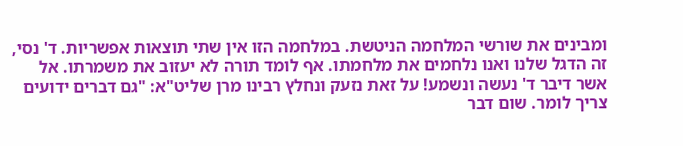ומבינים את שורשי המלחמה הניטשת. במלחמה הזו אין שתי תוצאות אפשריות. ד' נסי, זה הדגל שלנו ואנו נלחמים את מלחמתו. אף לומד תורה לא יעזוב את משמרתו. אל אשר דיבר ד' נעשה ונשמע! על זאת נזעק ונחלץ רבינו מרן שליט"א: "גם דברים ידועים צריך לומר. שום דבר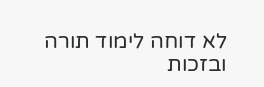לא דוחה לימוד תורה ובזכות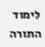לימוד התורה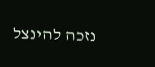נזכה להינצל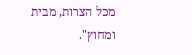מכל הצרות, מבית ומחוץ".